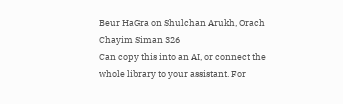Beur HaGra on Shulchan Arukh, Orach Chayim Siman 326
Can copy this into an AI, or connect the whole library to your assistant. For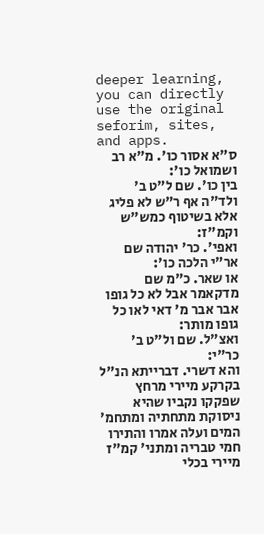deeper learning, you can directly use the original seforim, sites, and apps.
ס"א אסור כו'. מ"א רב ושמואל כו':
בין כו'. שם ל"ט ב' ולד"ה אף ר"ש לא פליג אלא בשיטוף כמש"ש וקמ"ז:
ואפי'. כר' יהודה שם אר"י הלכה כו':
או שאר. כ"מ שם מדקאמר אבל לא כל גופו אבר אבר מ' דאי לאו כל גופו מותר:
ואצ"ל. שם ול"ט ב' כר"י:
והא דשרי. דברייתא הנ"ל בקרקע מיירי מרחץ שפקקו נקביו שהיא ניסוקת מתחתיה ומתחמ' המים ועלה אמרו והתירו חמי טבריה ומתני' קמ"ז מיירי בכלי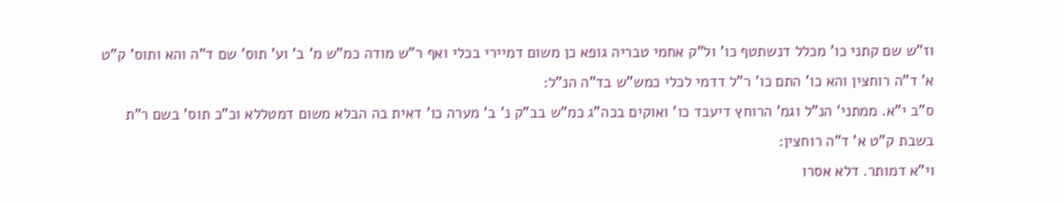וז"ש שם קתני כו' מכלל דנשתטף כו' ול"ק אחמי טבריה גופא כן משום דמיירי בכלי ואף ר"ש מודה כמ"ש מ' ב' וע' תוס' שם ד"ה והא ותוס' ק"ט א' ד"ה רוחצין והא כו' התם כו' ר"ל דדמי לכלי כמש"ש בד"ה הנ"ל:
ס"ב י"א. ממתני' הנ"ל וגמ' הרוחץ דיעבד כו' ואוקים בכה"ג כמ"ש בב"ק נ' ב' מערה כו' דאית בה הבלא משום דמטללא וכ"כ תוס' בשם ר"ת בשבת ק"ט א' ד"ה רוחצין:
וי"א דמותר. דלא אסרו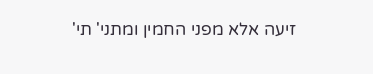זיעה אלא מפני החמין ומתני' תי'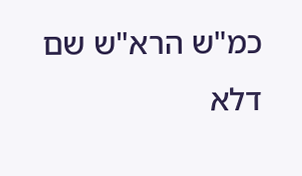כמ"ש הרא"ש שם דלא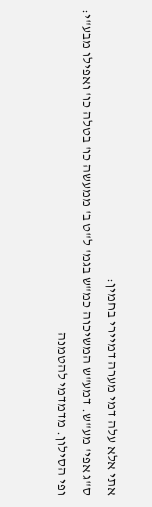אתי אלא עלה דמי מערה דמיירי בחמין:
ס"ג אפי' מע"ש. דמע"ש המשיכוה כמ"ש בגמ' ל"ט ב' ממעשה כו' בטלה כו' ואפילו מבע"י:
ופי הסילון. מדמדמי להטמנה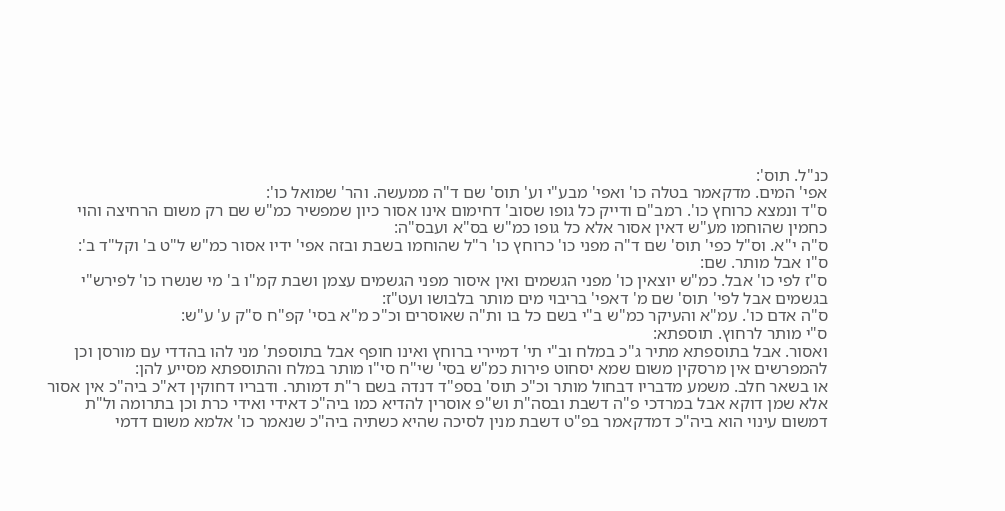כנ"ל. תוס':
אפי' המים. מדקאמר בטלה כו' ואפי' מבע"י וע' תוס' שם ד"ה ממעשה. והר' שמואל כו':
ס"ד ונמצא כרוחץ כו'. רמב"ם ודייק כל גופו שסוב' דחימום אינו אסור כיון שמפשיר כמ"ש שם רק משום הרחיצה והוי כחמין שהוחמו מע"ש דאין אסור אלא כל גופו כמ"ש בס"א ועבס"ה:
ס"ה י"א. וס"ל כפי' תוס' שם ד"ה מפני כו' כרוחץ כו' ר"ל שהוחמו בשבת ובזה אפי' ידיו אסור כמ"ש ל"ט ב' וקל"ד ב':
ס"ו אבל מותר. שם:
ס"ז לפי כו' אבל. כמ"ש יוצאין כו' מפני הגשמים ואין איסור מפני הגשמים עצמן ושבת קמ"ו ב' מי שנשרו כו' לפירש"י בגשמים אבל לפי' תוס' שם מ' דאפי' בריבוי מים מותר בלבושו ועט"ז:
ס"ה אדם כו'. עמ"א והעיקר כמ"ש ב"י בשם כל בו ות"ה שאוסרים וכ"כ מ"א בסי' קפ"ח ס"ק ע' ע"ש:
ס"י מותר לרחוץ. תוספתא:
ואסור. אבל בתוספתא מתיר ג"כ במלח וב"י תי' דמיירי ברוחץ ואינו חופף אבל בתוספת' מני להו בהדדי עם מורסן וכן להמפרשים אין מרסקין משום שמא יסחוט פירות כמ"ש בסי' שי"ח סי"ו מותר במלח והתוספתא מסייע להן:
או בשאר חלב. משמע מדבריו דבחול מותר וכ"כ תוס' בספ"ד דנדה בשם ר"ת דמותר. ודבריו דחוקין דא"כ ביה"כ אין אסור אלא שמן דוקא אבל במרדכי פ"ה דשבת ובסה"ת וש"פ אוסרין להדיא כמו ביה"כ דאידי ואידי כרת וכן בתרומה ול"ת דמשום עינוי הוא ביה"כ דמדקאמר בפ"ט דשבת מנין לסיכה שהיא כשתיה ביה"כ שנאמר כו' אלמא משום דדמי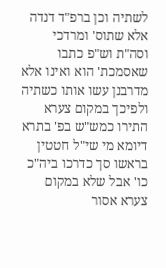לשתיה וכן ברפ"ד דנדה אלא שתוס' ומרדכי וסה"ת וש"פ כתבו שאסמכת' הוא ואינו אלא מדרבנן עשו אותו כשתיה ולפיכך במקום צערא התירו כמש"ש בפ' בתרא דיומא מי שי"ל חטטין בראשו סך כדרכו ביה"כ כו' אבל שלא במקום צערא אסור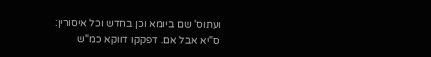ועתוס' שם ביומא וכן בחדש וכל איסורין:
ס"יא אבל אם. דפקקו דווקא כמ"ש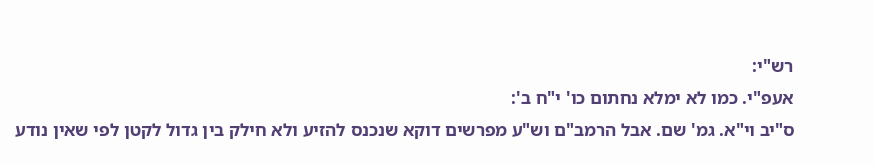רש"י:
אעפ"י. כמו לא ימלא נחתום כו' י"ח ב':
ס"יב וי"א. גמ' שם. אבל הרמב"ם וש"ע מפרשים דוקא שנכנס להזיע ולא חילק בין גדול לקטן לפי שאין נודע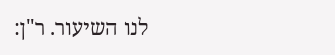לנו השיעור. ר"ן: